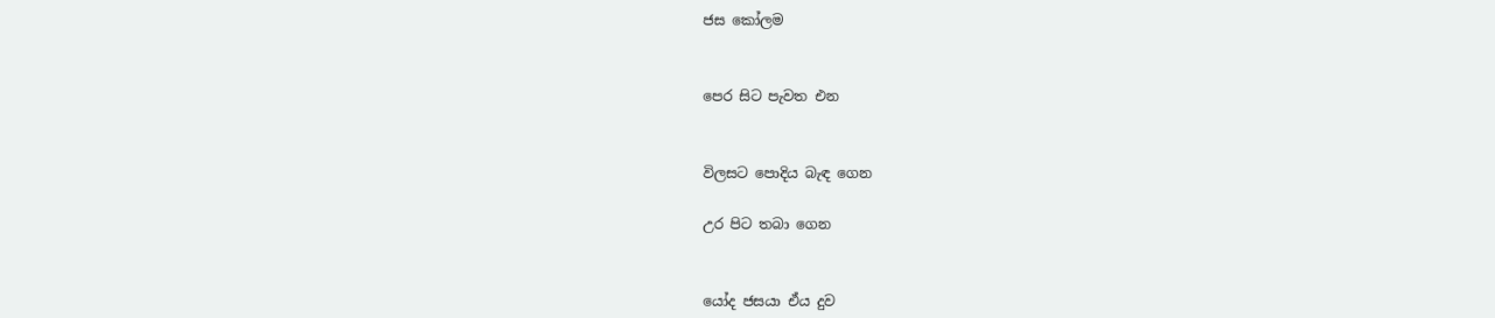ජස කෝලම


පෙර සිට පැවත එන


විලසට පොදිය බැඳ ගෙන

උර පිට තබා ගෙන


යෝද ජසයා ඒය දුව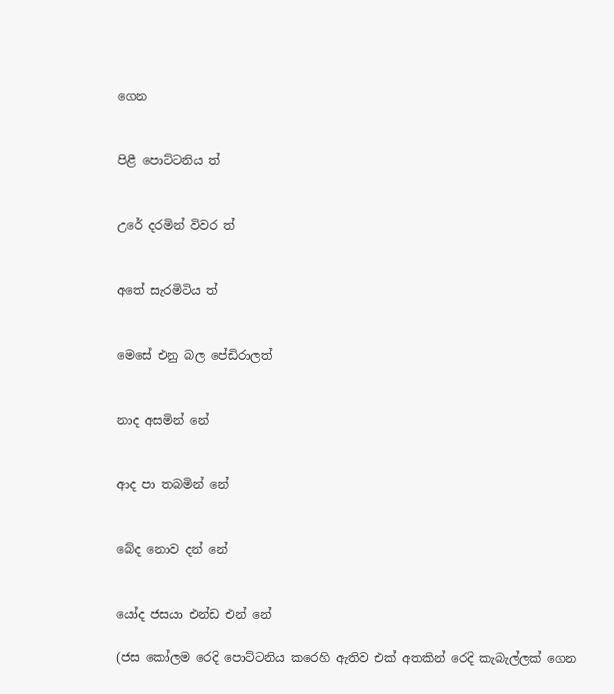ගෙන


පිළී පොට්ටනිය ත්


උරේ දරමින් විවර ත්


අතේ සැරමිටිය ත්


මෙසේ එනු බල පේඩිරාලත්


නාද අසමින් නේ


ආද පා තබමින් නේ


බේද නොව දන් නේ


යෝද ජසයා එන්ඩ එන් නේ

(ජස කෝලම රෙදි පොට්ටනිය කරෙහි ඇතිව එක් අතකින් රෙදි කැබැල්ලක් ගෙන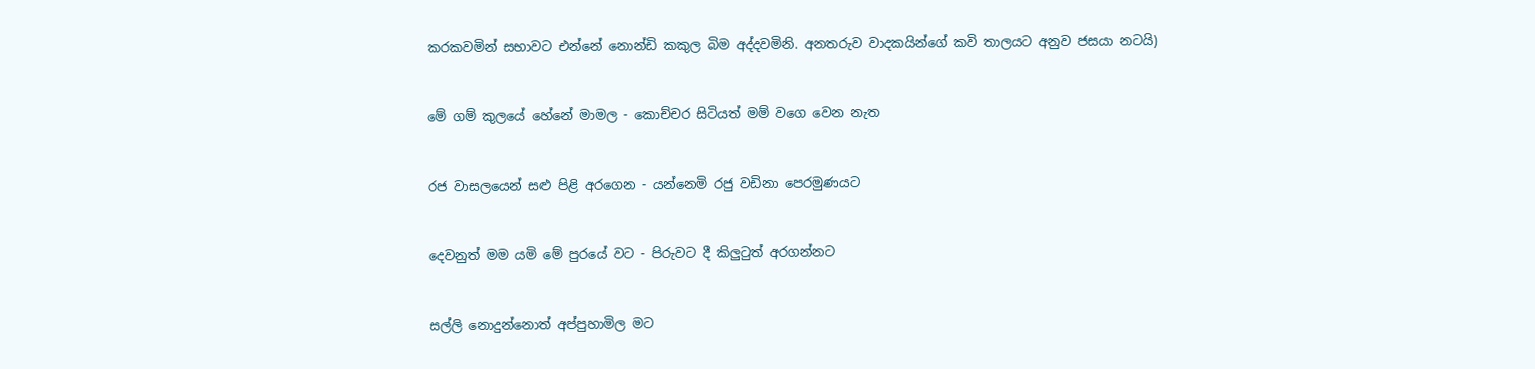කරකවමින් සභාවට එන්නේ නොන්ඩි කකුල බිම අද්දවමිනි. අනත‍රුව වාදකයින්ගේ කවි තාලයට අනුව ජසයා නටයි)


මේ ගම් කුලයේ හේනේ මාමල - කොච්චර සිටියත් මම් වගෙ වෙන නැත


රජ වාසලයෙන් සළු පිළි අරගෙන - යන්නෙමි රජු වඩිනා පෙරමුණයට


දෙවනුත් මම යමි මේ පුරයේ වට - පිරුවට දී කිලුටුත් අරගන්නට


සල්ලි නොදුන්නොත් අප්පුහාමිල මට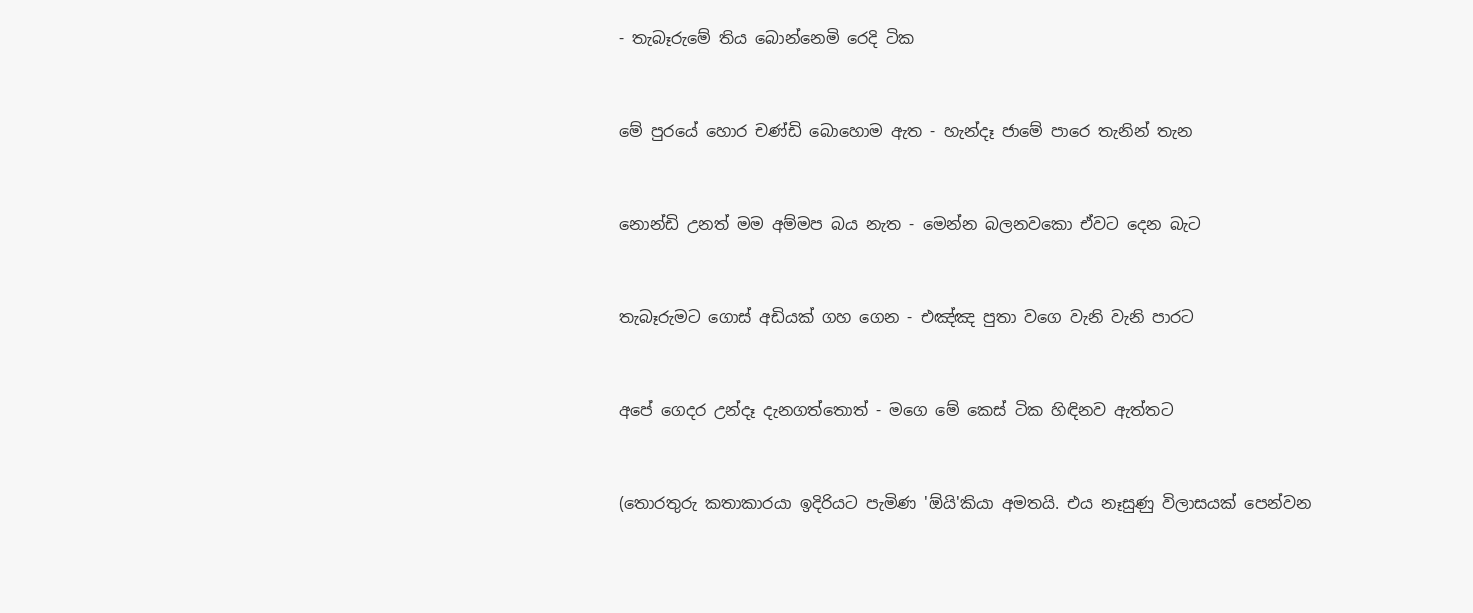- තැබෑරුමේ තිය බොන්නෙමි රෙදි ටික


මේ පුරයේ හොර චණ්ඩි බොහොම ඇත - හැන්දෑ ජාමේ පාරෙ තැනින් තැන


නොන්ඩි උනත් මම අම්මප බය නැත - මෙන්න බලනවකො ඒවට දෙන බැට


තැබෑරුමට ගොස් අඩියක් ගහ ගෙන - එඤ්ඤ පුතා වගෙ වැනි වැනි පාරට


අපේ ගෙදර උන්දෑ දැනගත්තොත් - මගෙ මේ කෙස් ටික හිඳිනව ඇත්තට


(තොරතුරු කතාකාරයා ඉදිරියට පැමිණ 'ඕයි'කියා අමතයි. එය නෑසුණු විලාසයක් පෙන්වන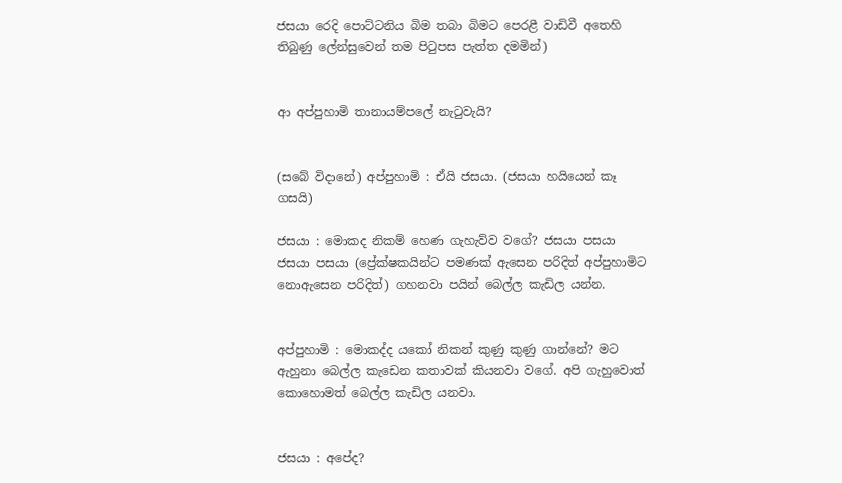ජසයා රෙදි පොට්ටනිය බිම තබා බිමට පෙරළී වාඩිවී අතෙහි තිබුණු ලේන්සුවෙන් තම පිටුපස පැත්ත දමමින්)


ආ අප්පුහාමි තානායම්පලේ නැටුවැයි?


(සබේ විදානේ) අප්පුහාමි : ඒයි ජසයා. (ජසයා හයියෙන් කෑ ගසයි)

ජසයා : මොකද නිකම් හෙණ ගැහැව්ව වගේ? ජසයා පසයා ජසයා පසයා (ප්‍රේක්ෂකයින්ට පමණක් ඇසෙන පරිදිත් අප්පුහාමිට නොඇසෙන පරිදිත්) ගහනවා පයින් බෙල්ල කැඩිල යන්න.


අප්පුහාමි : මොකද්ද යකෝ නිකන් කුණු කුණු ගාන්නේ? මට ඇහුනා බෙල්ල කැඩෙන කතාවක් කියනවා වගේ. අපි ගැහුවොත් කොහොමත් බෙල්ල කැඩිල යනවා.


ජසයා : අපේද?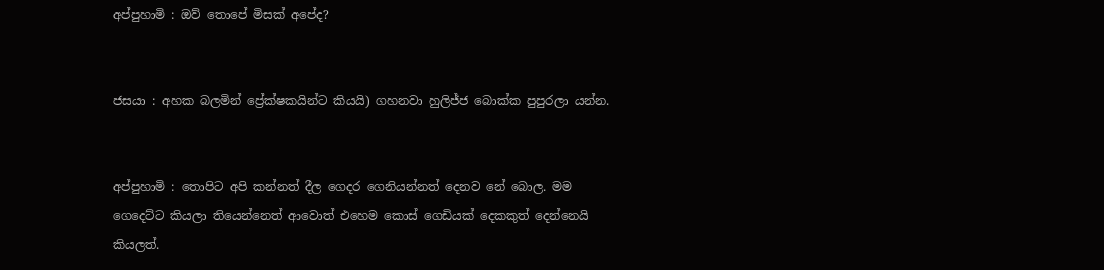අප්පුහාමි : ඔව් තොපේ මිසක් අපේද?


ජසයා : අහක බලමින් ප්‍රේක්ෂකයින්ට කියයි) ගහනවා හුලිජ්ජ බොක්ක පුපුරලා යන්න.


අප්පුහාමි : තොපිට අපි කන්නත් දීල ගෙදර ගෙනියන්නත් දෙනව නේ බොල. මම ගෙදෙට්ට කියලා තියෙන්නෙත් ආවොත් එහෙම කොස් ගෙඩියක් දෙකකුත් දෙන්නෙයි කියලත්.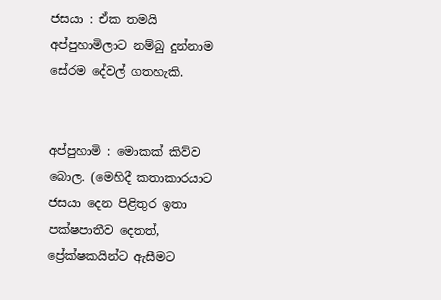ජසයා : ඒක තමයි අප්පුහාමිලාට නම්බු දුන්නාම සේරම දේවල් ගතහැකි.


අප්පුහාමි : මොකක් කිව්ව බොල. (මෙහිදී කතාකාරයාට ජසයා දෙන පිළිතුර ඉතා පක්ෂපාතීව දෙතත්, ප්‍රේක්ෂකයින්ට ඇසීමට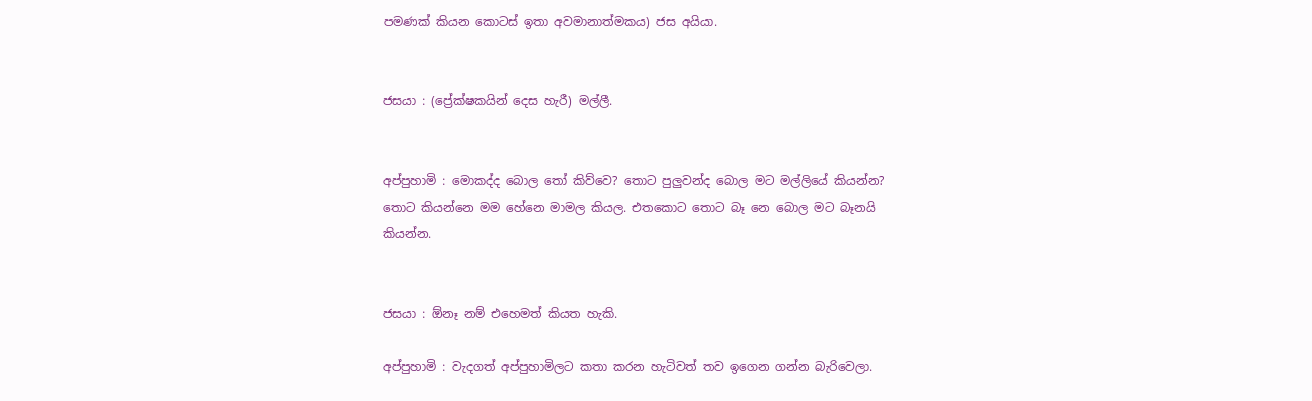පමණක් කියන කොටස් ඉතා අවමානාත්මකය) ජස අයියා.


ජසයා : (ප්‍රේක්ෂකයින් දෙස හැරී) මල්ලී.


අප්පුහාමි : මොකද්ද බොල තෝ කිව්වෙ? තොට පුලුවන්ද බොල මට මල්ලියේ කියන්න? තොට කියන්නෙ මම හේනෙ මාමල කියල. එතකොට තොට බෑ නෙ බොල මට බෑනයි කියන්න.


ජසයා : ඕනෑ නම් එහෙමත් කියත හැකි.

අප්පුහාමි : වැදගත් අප්පුහාමිලට කතා කරන හැටිවත් තව ඉගෙන ගන්න බැරිවෙලා.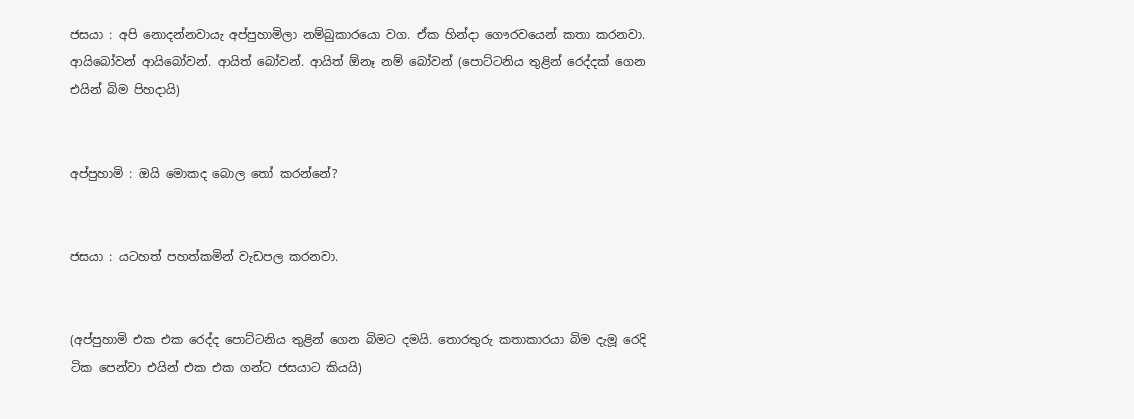ජසයා : අපි නොදන්නවායැ අප්පුහාමිලා නම්බුකාරයො වග. ඒක හින්දා ගෞරවයෙන් කතා කරනවා. ආයිබෝවන් ආයිබෝවන්. ආයිත් බෝවන්. ආයිත් ඕනෑ නම් බෝවන් (පොට්ටනිය තුළින් රෙද්දක් ගෙන එයින් බිම පිහදායි)


අප්පුහාමි : ඔයි මොකද බොල තෝ කරන්නේ?


ජසයා : යටහත් පහත්කමින් වැඩපල කරනවා.


(අප්පුහාමි එක එක රෙද්ද පොට්ටනිය තුළින් ගෙන බිමට දමයි. තොරතුරු කතාකාරයා බිම දැමූ රෙදි ටික පෙන්වා එයින් එක එක ගන්ට ජසයාට කියයි)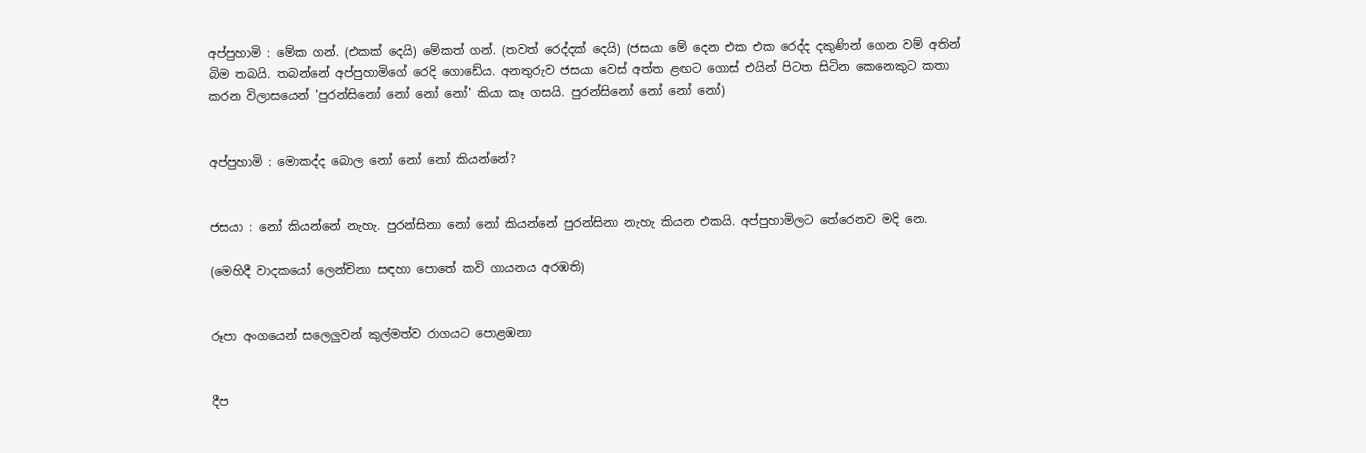අප්පුහාමි : මේක ගන්. (එකක් දෙයි) මේකත් ගන්. (තවත් රෙද්දක් දෙයි) (ජසයා මේ දෙන එක එක රෙද්ද දකුණින් ගෙන වම් අතින් බිම තබයි. තබන්නේ අප්පුහාමිගේ රෙදි ගොඩේය. අනතුරුව ජසයා වෙස් අත්ත ළඟට ගොස් එයින් පිටත සිටින කෙනෙකුට කතා කරන විලාසයෙන් 'පුරන්සිනෝ නෝ නෝ නෝ' කියා කෑ ගසයි. පුරන්සිනෝ නෝ නෝ නෝ)


අප්පුහාමි : මොකද්ද බොල නෝ නෝ නෝ කියන්නේ?


ජසයා : නෝ කියන්නේ නැහැ. පුරන්සිනා නෝ නෝ කියන්නේ පුරන්සිනා නැහැ කියන එකයි. අප්පුහාමිලට තේරෙනව මදි නෙ.

(මෙහිදී වාදකයෝ ලෙන්චිනා සඳහා පොතේ කවි ගායනය අරඹති)


රූපා අංගයෙන් සලෙලුවන් කුල්මත්ව රාගයට පොළඹනා


දීප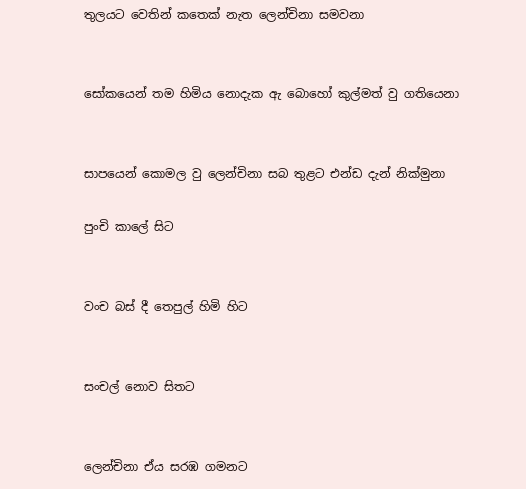තුලයට වෙතින් කතෙක් නැත ලෙන්චිනා සමවනා


සෝකයෙන් තම හිමිය නොදැක ඇ බොහෝ කුල්මත් වු ගතියෙනා


සාපයෙන් කොමල වු ලෙන්චිනා සබ තුළට එන්ඩ දැන් නික්මුනා

පුංචි කාලේ සිට


වංච බස් දී තෙපුල් හිමි හිට


සංචල් නොව සිතට


ලෙන්චිනා ඒය සරඹ ගමනට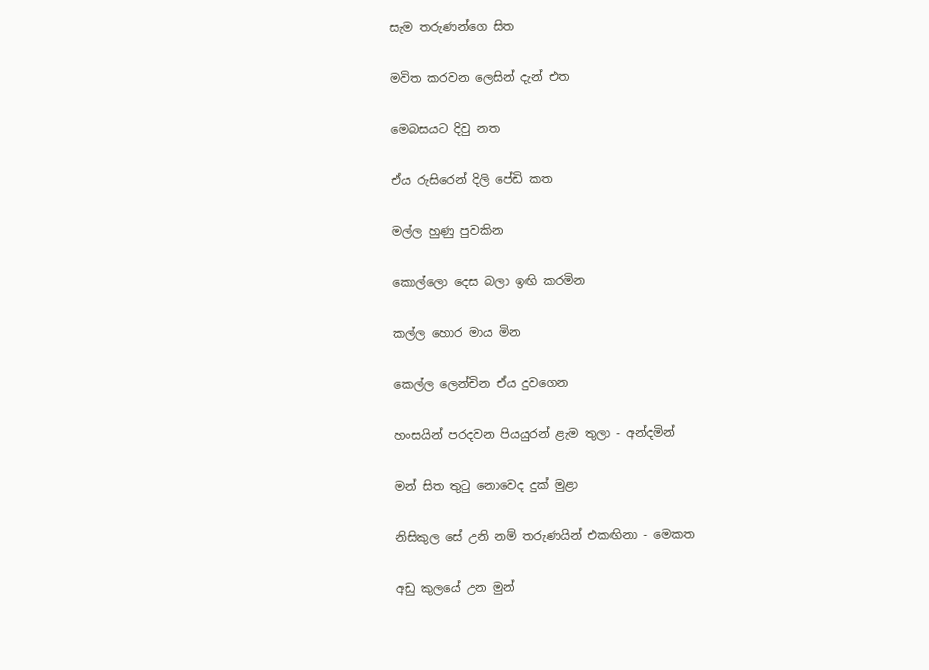සැම තරුණන්ගෙ සිත


මවිත කරවන ලෙසින් දැන් එත


මෙබසයට දිවු නත


ඒය රුසිරෙන් දිලි පේඩි කත


මල්ල හුණු පුවකින


කොල්ලො දෙස බලා ඉඟි කරමින


කල්ල හොර මාය මින


කෙල්ල ලෙන්චින ඒය දුවගෙන


හංසයින් පරදවන පියයුරන් ළැම තුලා - අන්දමින්


මන් සිත තුටු නොවෙද දුක් මුළා


නිසිකුල සේ උනි නම් තරුණයින් එකඟිනා - මෙකත


අඩු කුලයේ උන මුන්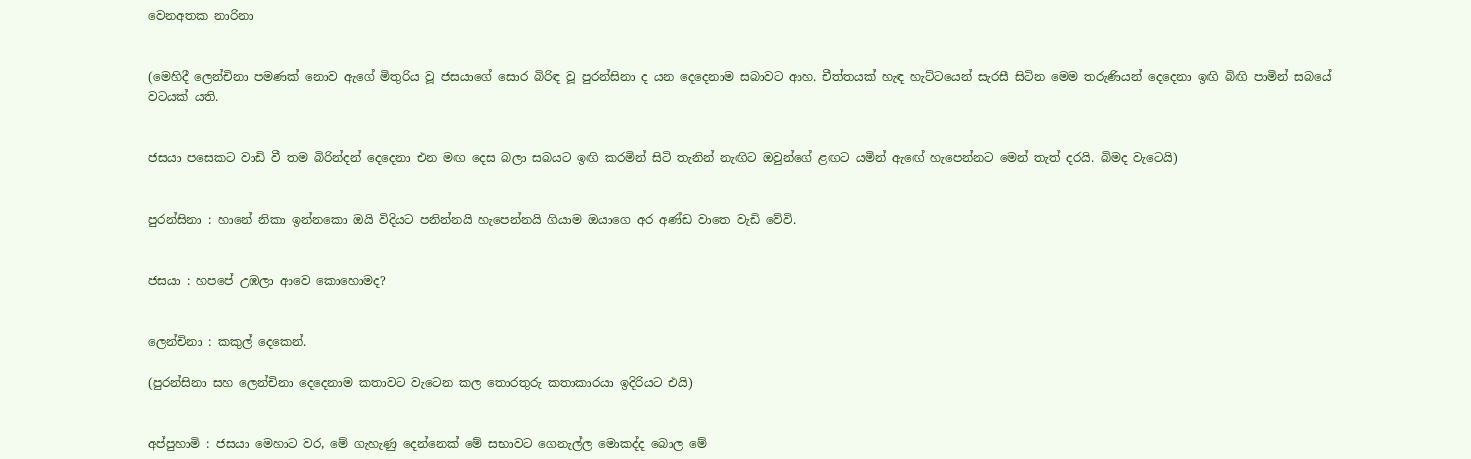වෙනඅතක නාරිනා


(මෙහිදී ලෙන්චිනා පමණක් නොව ඇගේ මිතුරිය වූ ජසයාගේ සොර බිරිඳ වූ පුරන්සිනා ද යන දෙදෙනාම සබාවට ආහ. චීත්තයක් හැඳ හැට්ටයෙන් සැරසී සිටින මෙම තරුණියන් දෙදෙනා ඉඟි බිඟි පාමින් සබයේ වටයක් යති.


ජසයා පසෙකට වාඩි වී තම බිරින්දන් දෙදෙනා එන මඟ දෙස බලා සබයට ඉඟි කරමින් සිටි තැනින් නැඟිට ඔවුන්ගේ ළඟට යමින් ඇඟේ හැපෙන්නට මෙන් තැත් දරයි. බිමද වැටෙයි)


පුරන්සිනා : හානේ නිකා ඉන්නකො ඔයි විදියට පනින්නයි හැපෙන්නයි ගියාම ඔයාගෙ අර අණ්ඩ වාතෙ වැඩි වේවි.


ජසයා : හපපේ උඹලා ආවෙ කොහොමද?


ලෙන්චිනා : කකුල් දෙකෙන්.

(පුරන්සිනා සහ ලෙන්චිනා දෙදෙනාම කතාවට වැටෙන කල තොරතුරු කතාකාරයා ඉදිරියට එයි)


අප්පුහාමි : ජසයා මෙහාට වර, මේ ගැහැණු දෙන්නෙක් මේ සභාවට ගෙනැල්ල මොකද්ද බොල මේ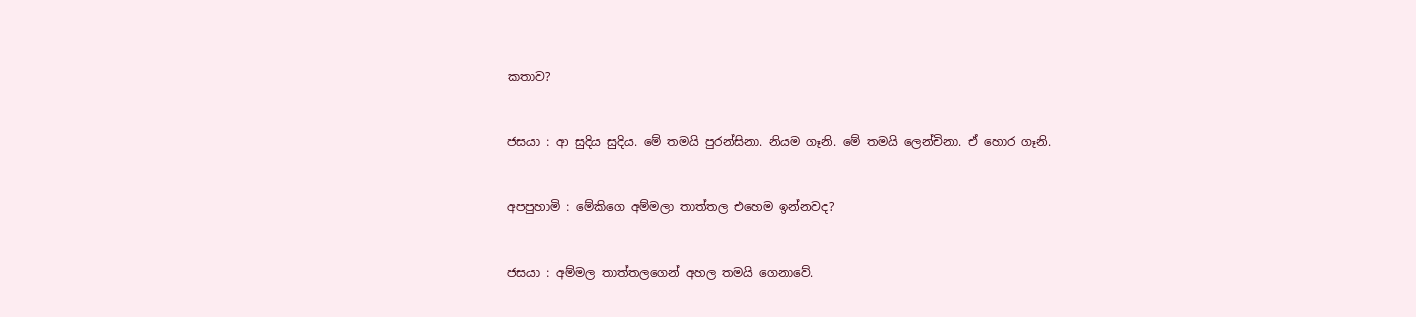කතාව?


ජසයා : ආ සුදිය සුදිය. මේ තමයි පුරන්සිනා. නියම ගෑනි. මේ තමයි ලෙන්චිනා. ඒ හොර ගෑනි.


අපපුහාමි : මේකිගෙ අම්මලා තාත්තල එහෙම ඉන්නවද?


ජසයා : අම්මල තාත්තලගෙන් අහල තමයි ගෙනාවේ.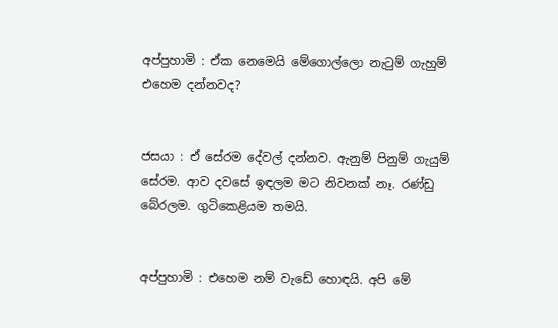අප්පුහාමි : ඒක නෙමෙයි මේගොල්ලො නැටුම් ගැහුම් එහෙම දන්නවද?


ජසයා : ඒ සේරම දේවල් දන්නව. ඇනුම් පිනුම් ගැයුම් සේරම. ආව දවසේ ඉඳලම මට නිවනක් නෑ. රණ්ඩු බේරලම. ගුටිකෙළියම තමයි.


අප්පුහාමි : එහෙම නම් වැඩේ හොඳයි. අපි මේ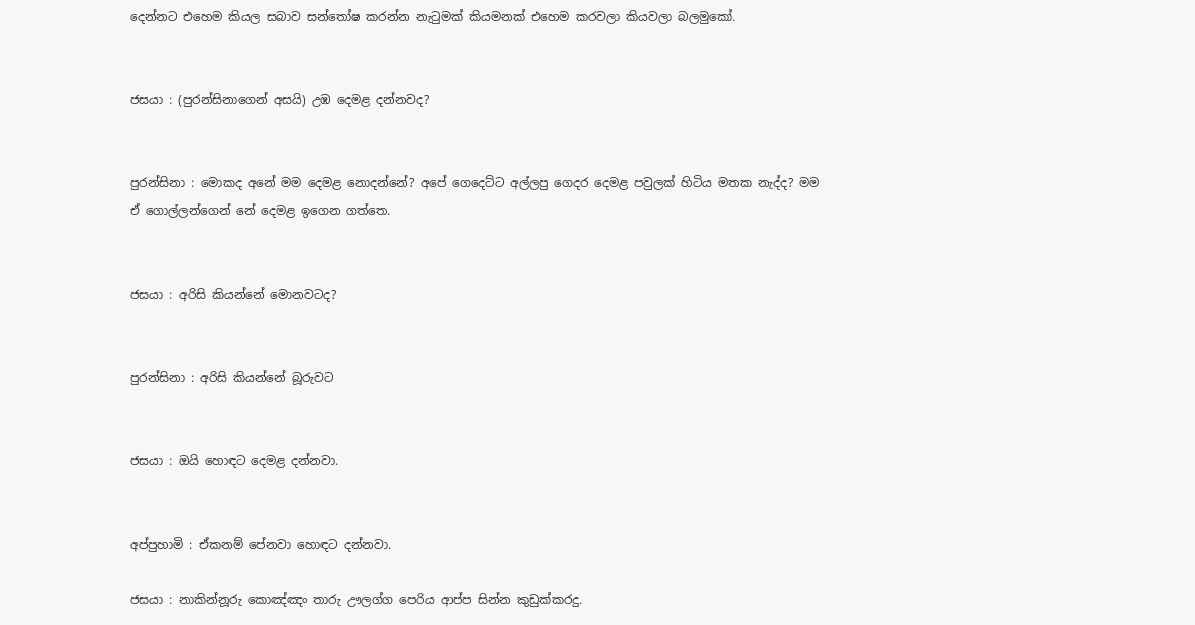දෙන්නට එහෙම කියල සබාව සන්තෝෂ කරන්න නැටුමක් කියමනක් එහෙම කරවලා කියවලා බලමුකෝ.


ජසයා : (පුරන්සිනාගෙන් අසයි) උඹ දෙමළ දන්නවද?


පුරන්සිනා : මොකද අනේ මම දෙමළ නොදන්නේ? අපේ ගෙදෙට්ට අල්ලපු ගෙදර දෙමළ පවුලක් හිටිය මතක නැද්ද? මම ඒ ගොල්ලන්ගෙන් නේ දෙමළ ඉගෙන ගත්තෙ.


ජසයා : අරිසි කියන්නේ මොනවටද?


පුරන්සිනා : අරිසි කියන්නේ බූරුවට


ජසයා : ඔයි හොඳට දෙමළ දන්නවා.


අප්පුහාමි : ඒකනම් පේනවා හොඳට දන්නවා.

ජසයා : නාකින්නූරු කොඤ්ඤං තාරු ඌලග්ග පෙරිය ආප්ප සින්න කුඩුක්කරදු.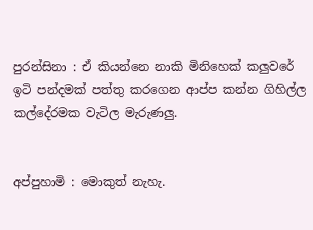පුරන්සිනා : ඒ කියන්නෙ නාකි මිනිහෙක් කලුවරේ ඉටි පන්දමක් පත්තු කරගෙන ආප්ප කන්න ගිහිල්ල කල්දේරමක වැටිල මැරුණලු.


අප්පුහාමි : මොකුත් නැහැ.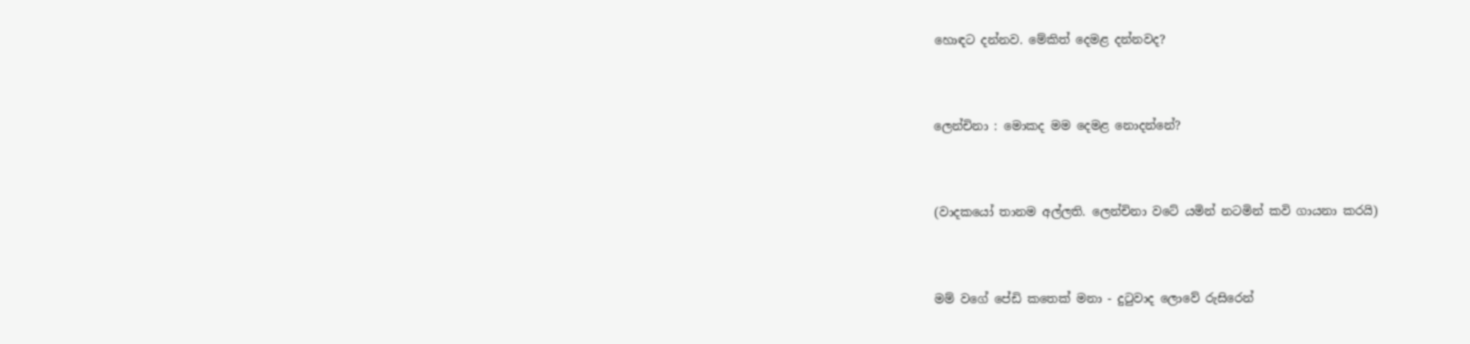හොඳට දන්නව. මේකිත් දෙමළ දන්නවද?


ලෙන්චිනා : මොකද මම දෙමළ නොදන්නේ?


(වාදකයෝ තානම අල්ලති. ලෙන්චිනා වටේ යමින් නටමින් කවි ගායනා කරයි)


මම් වගේ පේඩි කතෙක් මනා - දුටුවාද ලොවේ රුසිරෙන්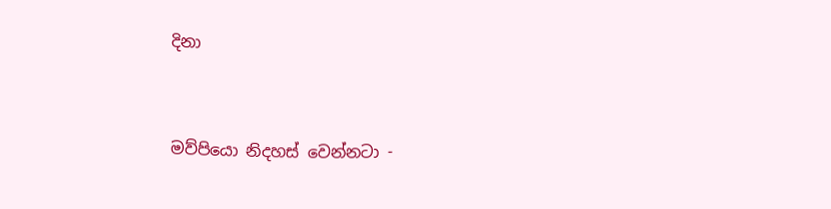දිනා


මව්පියො නිදහස් වෙන්නටා -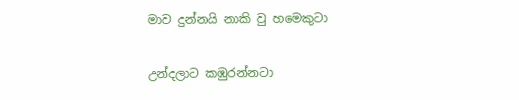මාව දුන්නයි නාකි වු හමෙකුටා


උන්දලාට කඹුරන්නටා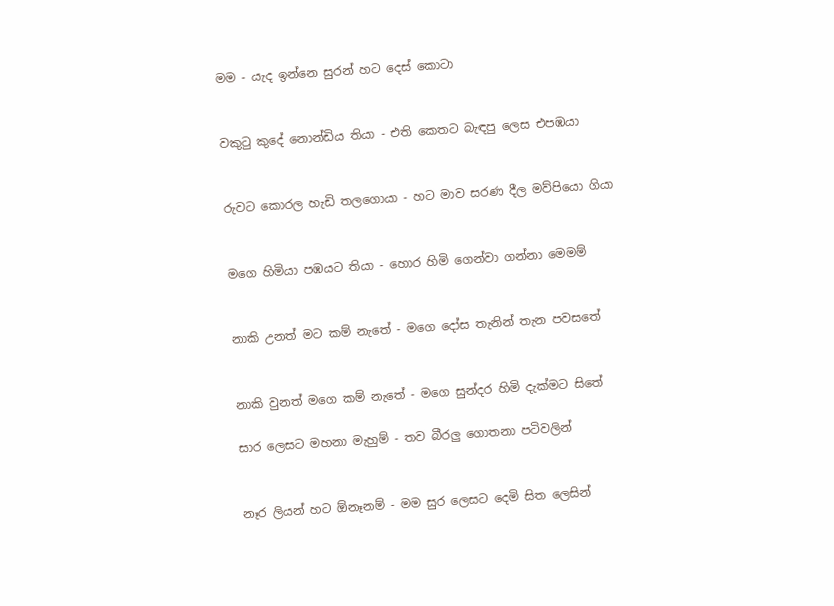මම - යැද ඉන්නෙ සුරන් හට දෙස් කොටා


වකුටු කුදේ නොන්ඩිය තියා - එති කෙතට බැඳපු ලෙස එපඹයා


රුවට කොරල හැඩි තලගොයා - හට මාව සරණ දීල මව්පියො ගියා


මගෙ හිමියා පඹයට තියා - හොර හිමි ගෙන්වා ගන්නා මෙමම්


නාකි උනත් මට කම් නැතේ - මගෙ දෝස තැනින් තැන පවසතේ


නාකි වුනත් මගෙ කම් නැතේ - මගෙ සුන්දර හිමි දැක්මට සිතේ

සාර ලෙසට මහනා මැහුම් - තව බීරලු ගොතනා පටිවලින්


නෑර ලියන් හට ඕනෑනම් - මම සුර ලෙසට දෙමි සිත ලෙසින්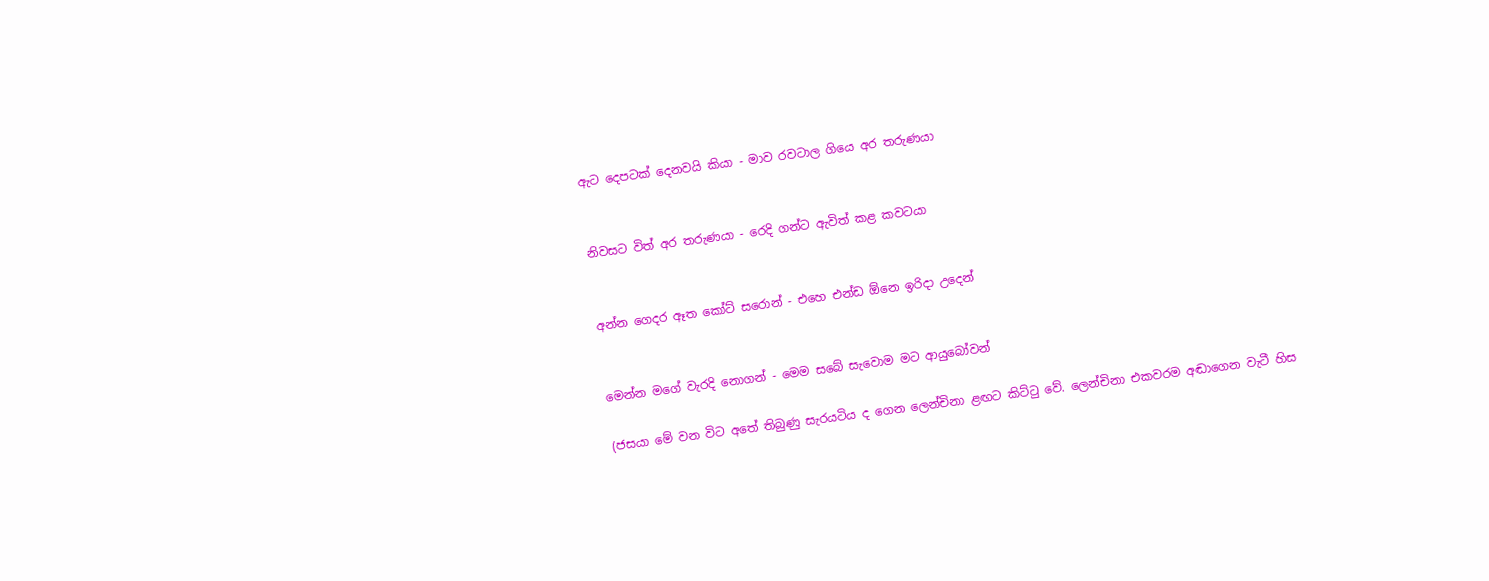ඇට දෙපටක් දෙනවයි කියා - මාව රවටාල ගියෙ අර තරුණයා


නිවසට විත් අර තරුණයා - රෙදි ගන්ට ඇවිත් කළ කවටයා


අන්න ගෙදර ඈත කෝට් සරොන් - එහෙ එන්ඩ ඕනෙ ඉරිදා උදෙන්


මෙන්න මගේ වැරදි නොගන් - මෙම සබේ සැවොම මට ආයුබෝවන්

(ජසයා මේ වන විට අතේ තිබුණු සැරයටිය ද ගෙන ලෙන්චිනා ළඟට කිට්ටු වේ. ලෙන්චිනා එකවරම අඬාගෙන වැටී හිස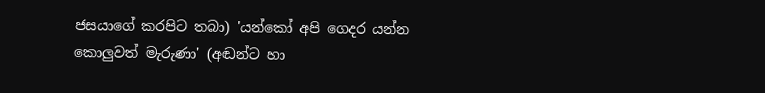ජසයාගේ කරපිට තබා) 'යන්කෝ අපි ගෙදර යන්න කොලුවත් මැරුණා' (අඬන්ට හා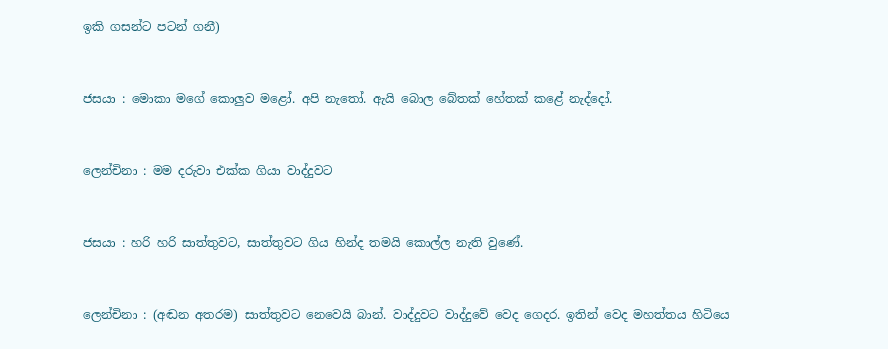ඉකි ගසන්ට පටන් ගනී)


ජසයා : මොකා මගේ කොලුව මළෝ. අපි නැතෝ. ඇයි බොල බේතක් හේතක් කළේ නැද්දෝ.


ලෙන්චිනා : මම දරුවා එක්ක ගියා වාද්දුවට


ජසයා : හරි හරි සාත්තුවට, සාත්තුවට ගිය හින්ද තමයි කොල්ල නැති වුණේ.


ලෙන්චිනා : (අඬන අතරම) සාත්තුවට නෙවෙයි බාන්. වාද්දුවට වාද්දුවේ වෙද ගෙදර. ඉතින් වෙද මහත්තය හිටියෙ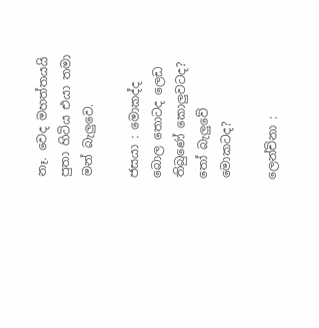නෑ. වෙද මහත්තයයි පුතා හිටිය එයා තමා මන් බැලුවෙ.

ජසයා : මොකද්ද බොල තොටද ලෙඩ තිබුණේ කොලුවටද? තෝ බැලුවේ මොකටද?

ලෙන්චිනා :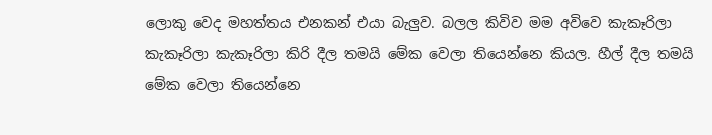ලොකු වෙද මහත්තය එනකන් එයා බැලුව. බලල කිවිව මම අවිවෙ කැකෑරිලා කැකෑරිලා කැකෑරිලා කිරි දීල තමයි මේක වෙලා තියෙන්නෙ කියල. හීල් දීල තමයි මේක වෙලා තියෙන්නෙ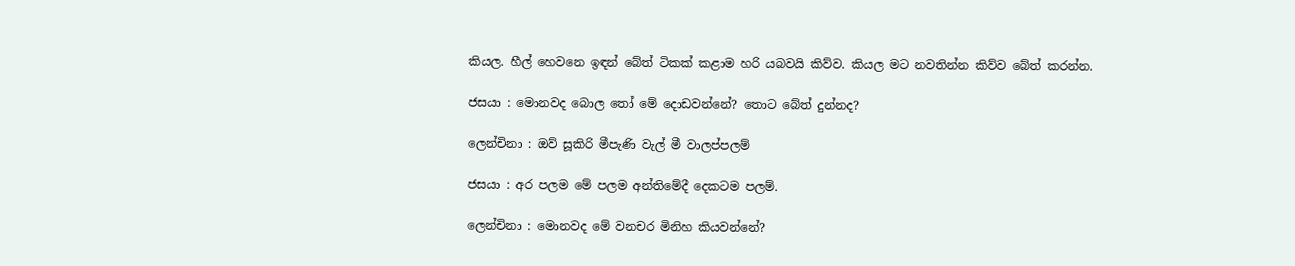කියල. හීල් හෙවනෙ ඉඳන් බේත් ටිකක් කළාම හරි යබවයි කිව්ව. කියල මට නවතින්න කිව්ව බේත් කරන්න.

ජසයා : මොනවද බොල තෝ මේ දොඩවන්නේ? තොට බේත් දුන්නද?

ලෙන්චිනා : ඔව් සූකිරි මීපැණි වැල් මී වාලප්පලම්

ජසයා : අර පලම මේ පලම අන්තිමේදී දෙකටම පලම්.

ලෙන්චිනා : මොනවද මේ වනචර මිනිහ කියවන්නේ?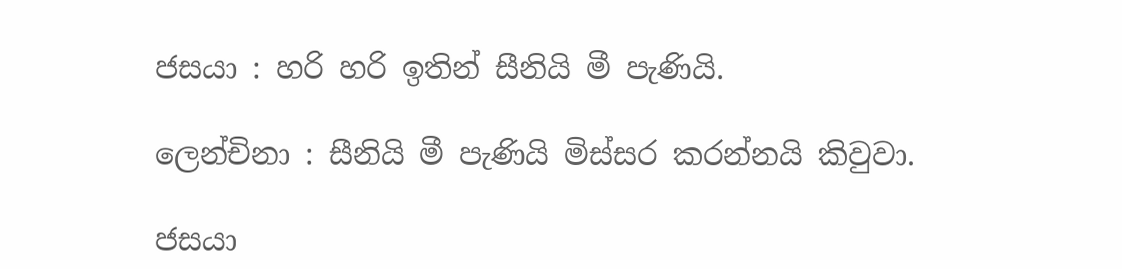ජසයා : හරි හරි ඉතින් සීනියි මී පැණියි.

ලෙන්චිනා : සීනියි මී පැණියි මිස්සර කරන්නයි කිවුවා.

ජසයා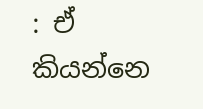: ඒ කියන්නෙ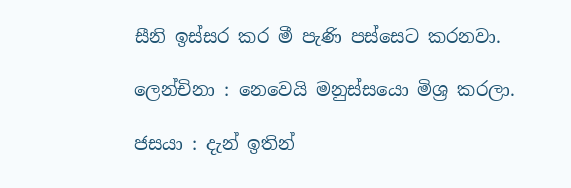සීනි ඉස්සර කර මී පැණි පස්සෙට කරනවා.

ලෙන්චිනා : නෙවෙයි මනුස්සයො මිශ්‍ර කරලා.

ජසයා : දැන් ඉතින්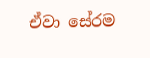ඒවා සේරම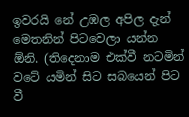ඉවරයි නේ උඹල අපිල දැන් මෙතනින් පිටවෙලා යන්න ඕනි. (තිදෙනාම එක්වී නටමින් වටේ යමින් සිට සබයෙන් පිට වී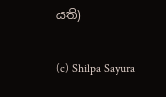යති)

(c) Shilpa Sayura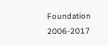Foundation 2006-2017